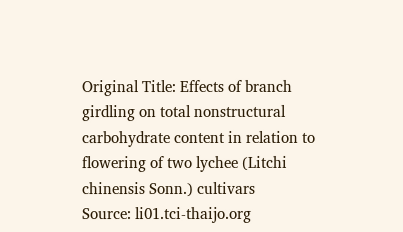Original Title: Effects of branch girdling on total nonstructural carbohydrate content in relation to flowering of two lychee (Litchi chinensis Sonn.) cultivars
Source: li01.tci-thaijo.org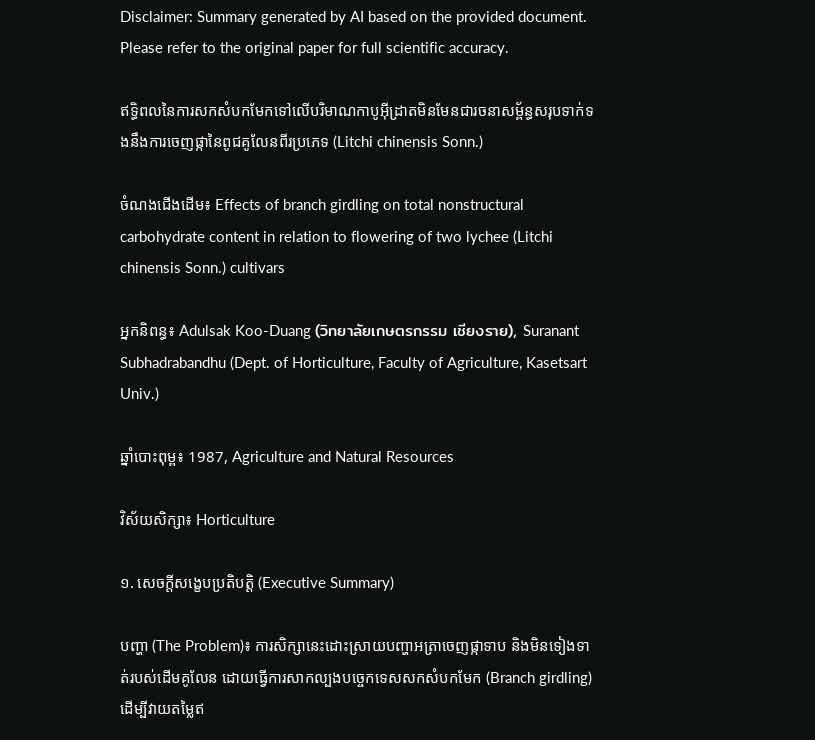Disclaimer: Summary generated by AI based on the provided document. Please refer to the original paper for full scientific accuracy.

ឥទ្ធិពលនៃការសកសំបកមែកទៅលើបរិមាណកាបូអ៊ីដ្រាតមិនមែនជារចនាសម្ព័ន្ធសរុបទាក់ទងនឹងការចេញផ្កានៃពូជគូលែនពីរប្រភេទ (Litchi chinensis Sonn.)

ចំណងជើងដើម៖ Effects of branch girdling on total nonstructural carbohydrate content in relation to flowering of two lychee (Litchi chinensis Sonn.) cultivars

អ្នកនិពន្ធ៖ Adulsak Koo-Duang (วิทยาลัยเกษตรกรรม เชียงราย), Suranant Subhadrabandhu (Dept. of Horticulture, Faculty of Agriculture, Kasetsart Univ.)

ឆ្នាំបោះពុម្ព៖ 1987, Agriculture and Natural Resources

វិស័យសិក្សា៖ Horticulture

១. សេចក្តីសង្ខេបប្រតិបត្តិ (Executive Summary)

បញ្ហា (The Problem)៖ ការសិក្សានេះដោះស្រាយបញ្ហាអត្រាចេញផ្កាទាប និងមិនទៀងទាត់របស់ដើមគូលែន ដោយធ្វើការសាកល្បងបច្ចេកទេសសកសំបកមែក (Branch girdling) ដើម្បីវាយតម្លៃឥ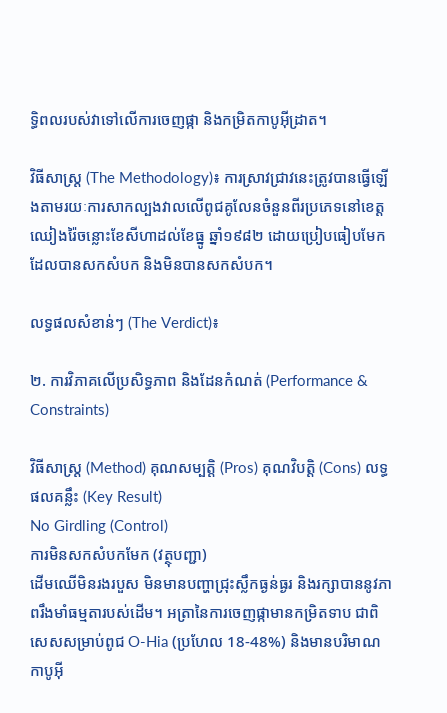ទ្ធិពលរបស់វាទៅលើការចេញផ្កា និងកម្រិតកាបូអ៊ីដ្រាត។

វិធីសាស្ត្រ (The Methodology)៖ ការស្រាវជ្រាវនេះត្រូវបានធ្វើឡើងតាមរយៈការសាកល្បងវាលលើពូជគូលែនចំនួនពីរប្រភេទនៅខេត្តឈៀងរ៉ៃចន្លោះខែសីហាដល់ខែធ្នូ ឆ្នាំ១៩៨២ ដោយប្រៀបធៀបមែកដែលបានសកសំបក និងមិនបានសកសំបក។

លទ្ធផលសំខាន់ៗ (The Verdict)៖

២. ការវិភាគលើប្រសិទ្ធភាព និងដែនកំណត់ (Performance & Constraints)

វិធីសាស្ត្រ (Method) គុណសម្បត្តិ (Pros) គុណវិបត្តិ (Cons) លទ្ធផលគន្លឹះ (Key Result)
No Girdling (Control)
ការមិនសកសំបកមែក (វត្ថុបញ្ជា)
ដើមឈើមិនរងរបួស មិនមានបញ្ហាជ្រុះស្លឹកធ្ងន់ធ្ងរ និងរក្សាបាននូវភាពរឹងមាំធម្មតារបស់ដើម។ អត្រានៃការចេញផ្កាមានកម្រិតទាប ជាពិសេសសម្រាប់ពូជ O-Hia (ប្រហែល 18-48%) និងមានបរិមាណកាបូអ៊ី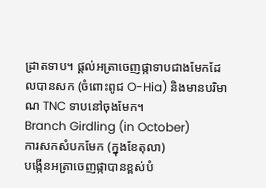ដ្រាតទាប។ ផ្តល់អត្រាចេញផ្កាទាបជាងមែកដែលបានសក (ចំពោះពូជ O-Hia) និងមានបរិមាណ TNC ទាបនៅចុងមែក។
Branch Girdling (in October)
ការសកសំបកមែក (ក្នុងខែតុលា)
បង្កើនអត្រាចេញផ្កាបានខ្ពស់បំ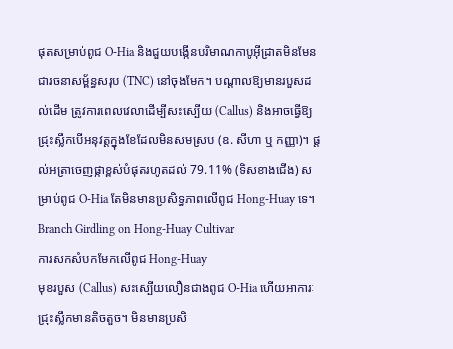ផុតសម្រាប់ពូជ O-Hia និងជួយបង្កើនបរិមាណកាបូអ៊ីដ្រាតមិនមែនជារចនាសម្ព័ន្ធសរុប (TNC) នៅចុងមែក។ បណ្តាលឱ្យមានរបួសដល់ដើម ត្រូវការពេលវេលាដើម្បីសះស្បើយ (Callus) និងអាចធ្វើឱ្យជ្រុះស្លឹកបើអនុវត្តក្នុងខែដែលមិនសមស្រប (ឧ. សីហា ឬ កញ្ញា)។ ផ្តល់អត្រាចេញផ្កាខ្ពស់បំផុតរហូតដល់ 79.11% (ទិសខាងជើង) សម្រាប់ពូជ O-Hia តែមិនមានប្រសិទ្ធភាពលើពូជ Hong-Huay ទេ។
Branch Girdling on Hong-Huay Cultivar
ការសកសំបកមែកលើពូជ Hong-Huay
មុខរបួស (Callus) សះស្បើយលឿនជាងពូជ O-Hia ហើយអាការៈជ្រុះស្លឹកមានតិចតួច។ មិនមានប្រសិ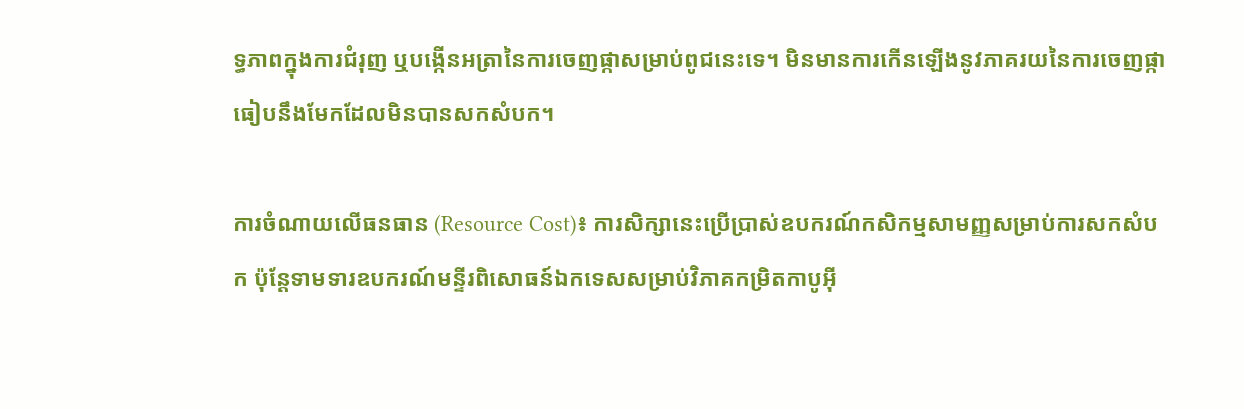ទ្ធភាពក្នុងការជំរុញ ឬបង្កើនអត្រានៃការចេញផ្កាសម្រាប់ពូជនេះទេ។ មិនមានការកើនឡើងនូវភាគរយនៃការចេញផ្កាធៀបនឹងមែកដែលមិនបានសកសំបក។

ការចំណាយលើធនធាន (Resource Cost)៖ ការសិក្សានេះប្រើប្រាស់ឧបករណ៍កសិកម្មសាមញ្ញសម្រាប់ការសកសំបក ប៉ុន្តែទាមទារឧបករណ៍មន្ទីរពិសោធន៍ឯកទេសសម្រាប់វិភាគកម្រិតកាបូអ៊ី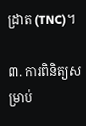ដ្រាត (TNC)។

៣. ការពិនិត្យសម្រាប់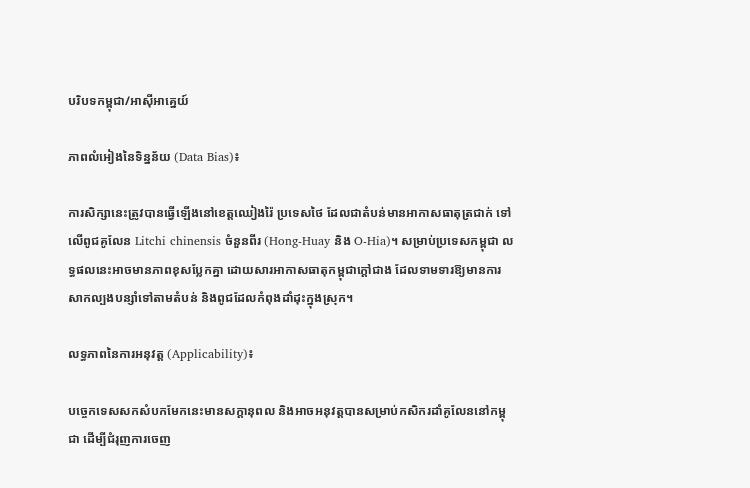បរិបទកម្ពុជា/អាស៊ីអាគ្នេយ៍

ភាពលំអៀងនៃទិន្នន័យ (Data Bias)៖

ការសិក្សានេះត្រូវបានធ្វើឡើងនៅខេត្តឈៀងរ៉ៃ ប្រទេសថៃ ដែលជាតំបន់មានអាកាសធាតុត្រជាក់ ទៅលើពូជគូលែន Litchi chinensis ចំនួនពីរ (Hong-Huay និង O-Hia)។ សម្រាប់ប្រទេសកម្ពុជា លទ្ធផលនេះអាចមានភាពខុសប្លែកគ្នា ដោយសារអាកាសធាតុកម្ពុជាក្តៅជាង ដែលទាមទារឱ្យមានការសាកល្បងបន្សាំទៅតាមតំបន់ និងពូជដែលកំពុងដាំដុះក្នុងស្រុក។

លទ្ធភាពនៃការអនុវត្ត (Applicability)៖

បច្ចេកទេសសកសំបកមែកនេះមានសក្តានុពល និងអាចអនុវត្តបានសម្រាប់កសិករដាំគូលែននៅកម្ពុជា ដើម្បីជំរុញការចេញ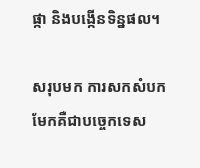ផ្កា និងបង្កើនទិន្នផល។

សរុបមក ការសកសំបកមែកគឺជាបច្ចេកទេស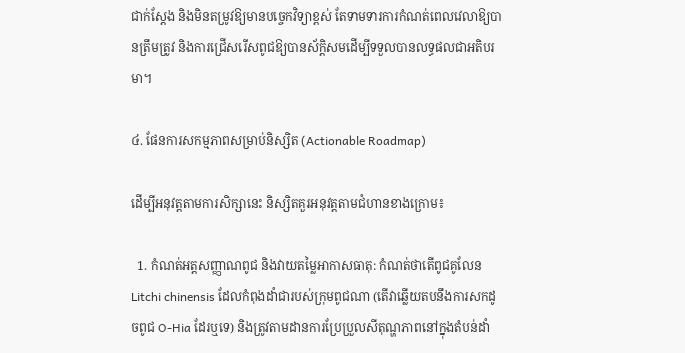ជាក់ស្តែង និងមិនតម្រូវឱ្យមានបច្ចេកវិទ្យាខ្ពស់ តែទាមទារការកំណត់ពេលវេលាឱ្យបានត្រឹមត្រូវ និងការជ្រើសរើសពូជឱ្យបានស័ក្តិសមដើម្បីទទួលបានលទ្ធផលជាអតិបរមា។

៤. ផែនការសកម្មភាពសម្រាប់និស្សិត (Actionable Roadmap)

ដើម្បីអនុវត្តតាមការសិក្សានេះ និស្សិតគួរអនុវត្តតាមជំហានខាងក្រោម៖

  1. កំណត់អត្តសញ្ញាណពូជ និងវាយតម្លៃអាកាសធាតុ: កំណត់ថាតើពូជគូលែន Litchi chinensis ដែលកំពុងដាំជារបស់ក្រុមពូជណា (តើវាឆ្លើយតបនឹងការសកដូចពូជ O-Hia ដែរឬទេ) និងត្រូវតាមដានការប្រែប្រួលសីតុណ្ហភាពនៅក្នុងតំបន់ដាំ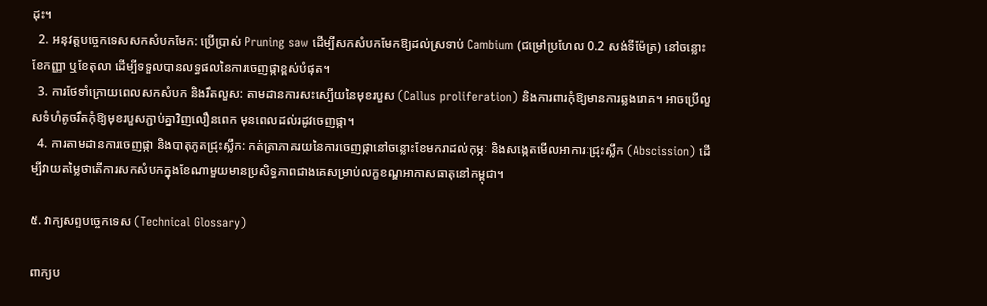ដុះ។
  2. អនុវត្តបច្ចេកទេសសកសំបកមែក: ប្រើប្រាស់ Pruning saw ដើម្បីសកសំបកមែកឱ្យដល់ស្រទាប់ Cambium (ជម្រៅប្រហែល 0.2 សង់ទីម៉ែត្រ) នៅចន្លោះខែកញ្ញា ឬខែតុលា ដើម្បីទទួលបានលទ្ធផលនៃការចេញផ្កាខ្ពស់បំផុត។
  3. ការថែទាំក្រោយពេលសកសំបក និងរឹតលួស: តាមដានការសះស្បើយនៃមុខរបួស (Callus proliferation) និងការពារកុំឱ្យមានការឆ្លងរោគ។ អាចប្រើលួសទំហំតូចរឹតកុំឱ្យមុខរបួសភ្ជាប់គ្នាវិញលឿនពេក មុនពេលដល់រដូវចេញផ្កា។
  4. ការតាមដានការចេញផ្កា និងបាតុភូតជ្រុះស្លឹក: កត់ត្រាភាគរយនៃការចេញផ្កានៅចន្លោះខែមករាដល់កុម្ភៈ និងសង្កេតមើលអាការៈជ្រុះស្លឹក (Abscission) ដើម្បីវាយតម្លៃថាតើការសកសំបកក្នុងខែណាមួយមានប្រសិទ្ធភាពជាងគេសម្រាប់លក្ខខណ្ឌអាកាសធាតុនៅកម្ពុជា។

៥. វាក្យសព្ទបច្ចេកទេស (Technical Glossary)

ពាក្យប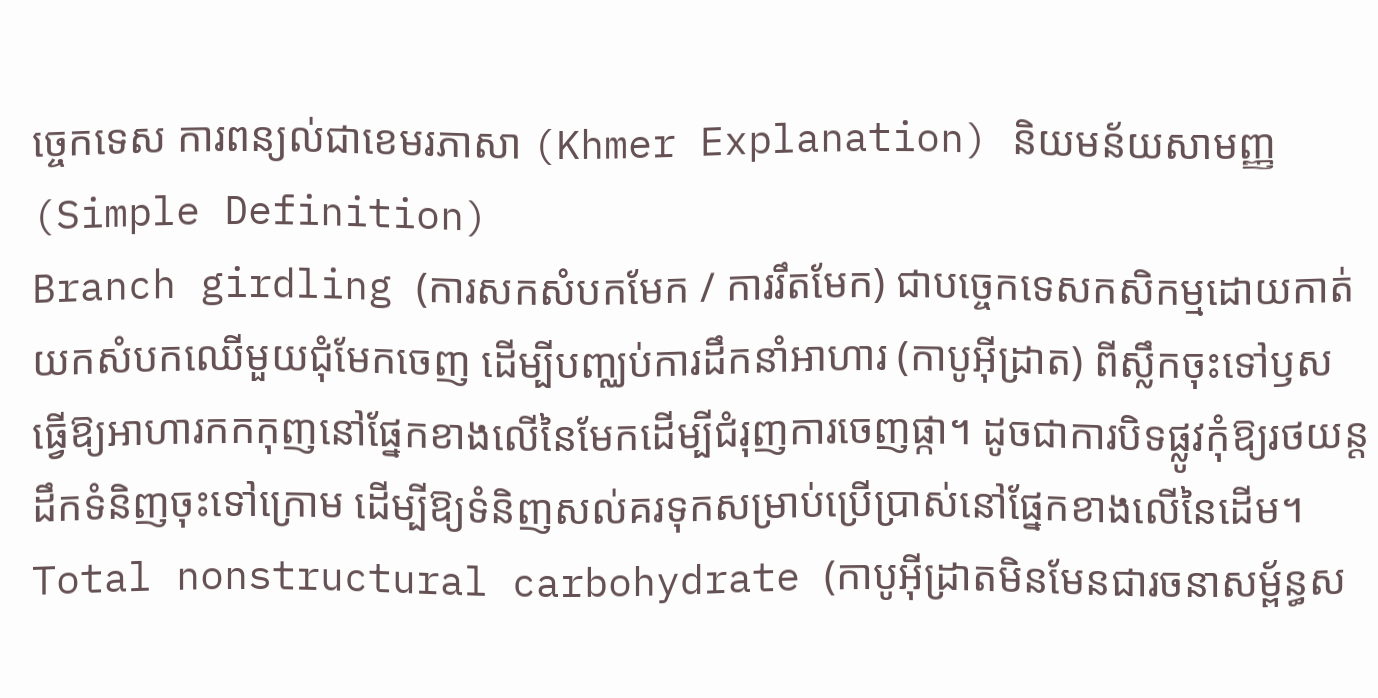ច្ចេកទេស ការពន្យល់ជាខេមរភាសា (Khmer Explanation) និយមន័យសាមញ្ញ (Simple Definition)
Branch girdling (ការសកសំបកមែក / ការរឹតមែក) ជាបច្ចេកទេសកសិកម្មដោយកាត់យកសំបកឈើមួយជុំមែកចេញ ដើម្បីបញ្ឈប់ការដឹកនាំអាហារ (កាបូអ៊ីដ្រាត) ពីស្លឹកចុះទៅឫស ធ្វើឱ្យអាហារកកកុញនៅផ្នែកខាងលើនៃមែកដើម្បីជំរុញការចេញផ្កា។ ដូចជាការបិទផ្លូវកុំឱ្យរថយន្តដឹកទំនិញចុះទៅក្រោម ដើម្បីឱ្យទំនិញសល់គរទុកសម្រាប់ប្រើប្រាស់នៅផ្នែកខាងលើនៃដើម។
Total nonstructural carbohydrate (កាបូអ៊ីដ្រាតមិនមែនជារចនាសម្ព័ន្ធស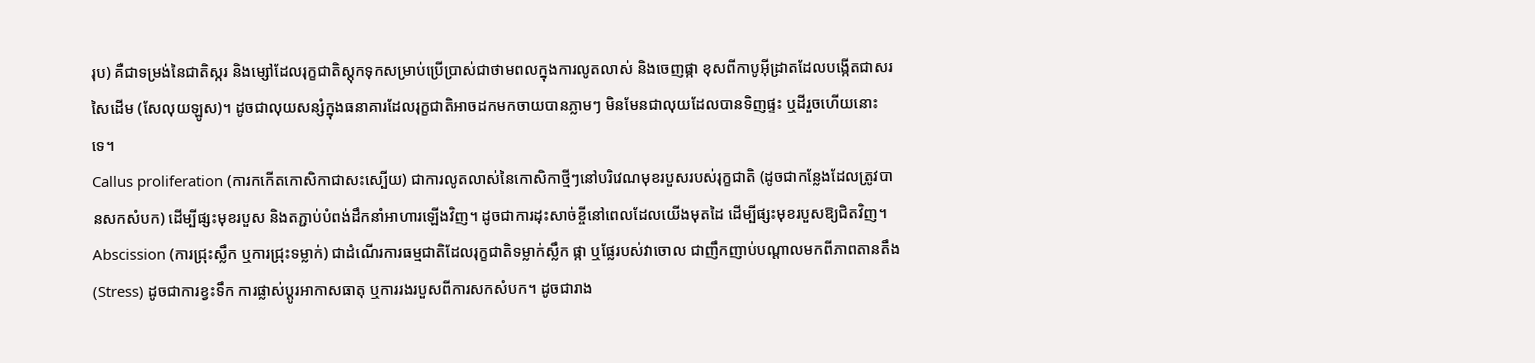រុប) គឺជាទម្រង់នៃជាតិស្ករ និងម្សៅដែលរុក្ខជាតិស្តុកទុកសម្រាប់ប្រើប្រាស់ជាថាមពលក្នុងការលូតលាស់ និងចេញផ្កា ខុសពីកាបូអ៊ីដ្រាតដែលបង្កើតជាសរសៃដើម (សែលុយឡូស)។ ដូចជាលុយសន្សំក្នុងធនាគារដែលរុក្ខជាតិអាចដកមកចាយបានភ្លាមៗ មិនមែនជាលុយដែលបានទិញផ្ទះ ឬដីរួចហើយនោះទេ។
Callus proliferation (ការកកើតកោសិកាជាសះស្បើយ) ជាការលូតលាស់នៃកោសិកាថ្មីៗនៅបរិវេណមុខរបួសរបស់រុក្ខជាតិ (ដូចជាកន្លែងដែលត្រូវបានសកសំបក) ដើម្បីផ្សះមុខរបួស និងតភ្ជាប់បំពង់ដឹកនាំអាហារឡើងវិញ។ ដូចជាការដុះសាច់ខ្ចីនៅពេលដែលយើងមុតដៃ ដើម្បីផ្សះមុខរបួសឱ្យជិតវិញ។
Abscission (ការជ្រុះស្លឹក ឬការជ្រុះទម្លាក់) ជាដំណើរការធម្មជាតិដែលរុក្ខជាតិទម្លាក់ស្លឹក ផ្កា ឬផ្លែរបស់វាចោល ជាញឹកញាប់បណ្តាលមកពីភាពតានតឹង (Stress) ដូចជាការខ្វះទឹក ការផ្លាស់ប្តូរអាកាសធាតុ ឬការរងរបួសពីការសកសំបក។ ដូចជារាង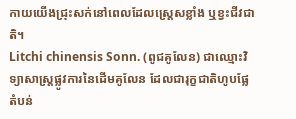កាយយើងជ្រុះសក់នៅពេលដែលស្ត្រេសខ្លាំង ឬខ្វះជីវជាតិ។
Litchi chinensis Sonn. (ពូជគូលែន) ជាឈ្មោះវិទ្យាសាស្ត្រផ្លូវការនៃដើមគូលែន ដែលជារុក្ខជាតិហូបផ្លែតំបន់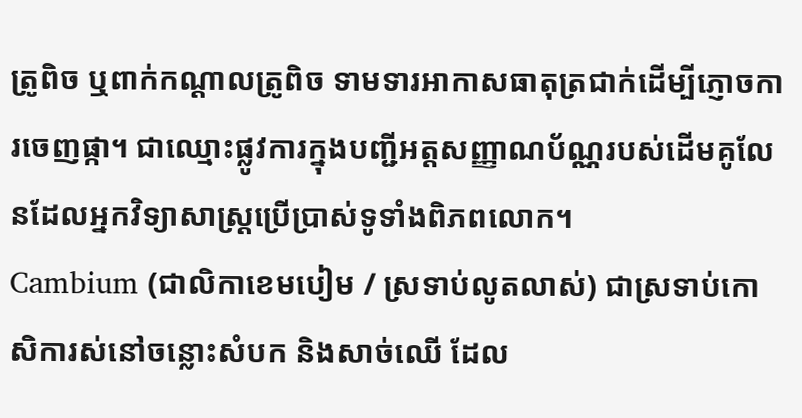ត្រូពិច ឬពាក់កណ្តាលត្រូពិច ទាមទារអាកាសធាតុត្រជាក់ដើម្បីភ្ញោចការចេញផ្កា។ ជាឈ្មោះផ្លូវការក្នុងបញ្ជីអត្តសញ្ញាណប័ណ្ណរបស់ដើមគូលែនដែលអ្នកវិទ្យាសាស្ត្រប្រើប្រាស់ទូទាំងពិភពលោក។
Cambium (ជាលិកាខេមបៀម / ស្រទាប់លូតលាស់) ជាស្រទាប់កោសិការស់នៅចន្លោះសំបក និងសាច់ឈើ ដែល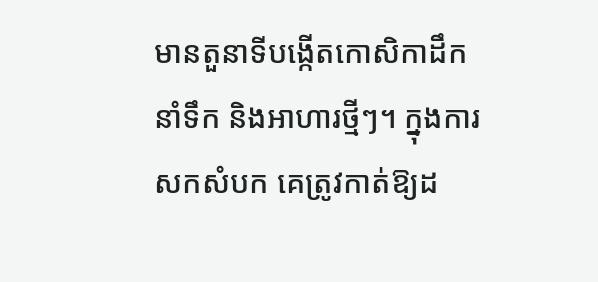មានតួនាទីបង្កើតកោសិកាដឹកនាំទឹក និងអាហារថ្មីៗ។ ក្នុងការសកសំបក គេត្រូវកាត់ឱ្យដ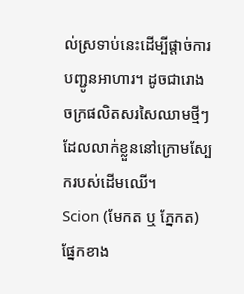ល់ស្រទាប់នេះដើម្បីផ្តាច់ការបញ្ជូនអាហារ។ ដូចជារោងចក្រផលិតសរសៃឈាមថ្មីៗដែលលាក់ខ្លួននៅក្រោមស្បែករបស់ដើមឈើ។
Scion (មែកត ឬ ភ្នែកត) ផ្នែកខាង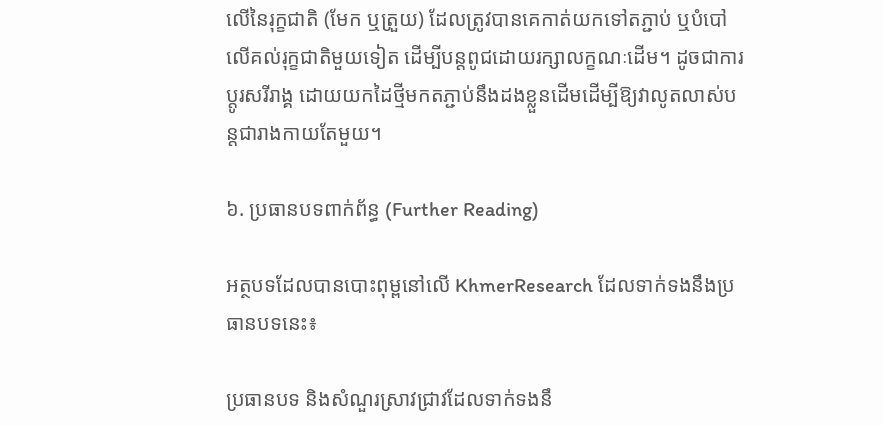លើនៃរុក្ខជាតិ (មែក ឬត្រួយ) ដែលត្រូវបានគេកាត់យកទៅតភ្ជាប់ ឬបំបៅលើគល់រុក្ខជាតិមួយទៀត ដើម្បីបន្តពូជដោយរក្សាលក្ខណៈដើម។ ដូចជាការប្តូរសរីរាង្គ ដោយយកដៃថ្មីមកតភ្ជាប់នឹងដងខ្លួនដើមដើម្បីឱ្យវាលូតលាស់បន្តជារាងកាយតែមួយ។

៦. ប្រធានបទពាក់ព័ន្ធ (Further Reading)

អត្ថបទដែលបានបោះពុម្ពនៅលើ KhmerResearch ដែលទាក់ទងនឹងប្រធានបទនេះ៖

ប្រធានបទ និងសំណួរស្រាវជ្រាវដែលទាក់ទងនឹ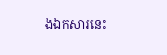ងឯកសារនេះ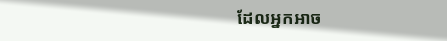ដែលអ្នកអាច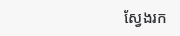ស្វែងរក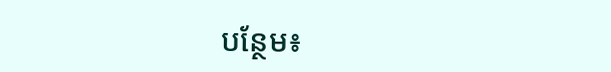បន្ថែម៖